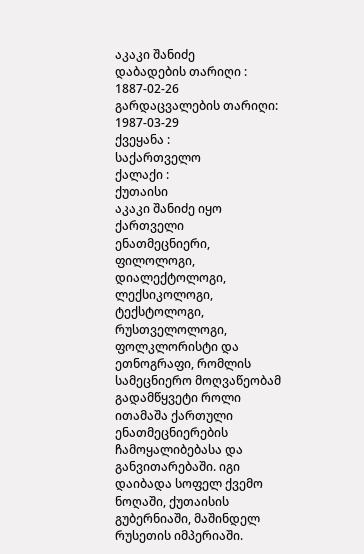აკაკი შანიძე
დაბადების თარიღი :
1887-02-26
გარდაცვალების თარიღი:
1987-03-29
ქვეყანა :
საქართველო
ქალაქი :
ქუთაისი
აკაკი შანიძე იყო ქართველი ენათმეცნიერი, ფილოლოგი, დიალექტოლოგი, ლექსიკოლოგი, ტექსტოლოგი, რუსთველოლოგი, ფოლკლორისტი და ეთნოგრაფი, რომლის სამეცნიერო მოღვაწეობამ გადამწყვეტი როლი ითამაშა ქართული ენათმეცნიერების ჩამოყალიბებასა და განვითარებაში. იგი დაიბადა სოფელ ქვემო ნოღაში, ქუთაისის გუბერნიაში, მაშინდელ რუსეთის იმპერიაში.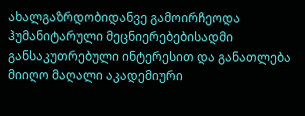ახალგაზრდობიდანვე გამოირჩეოდა ჰუმანიტარული მეცნიერებებისადმი განსაკუთრებული ინტერესით და განათლება მიიღო მაღალი აკადემიური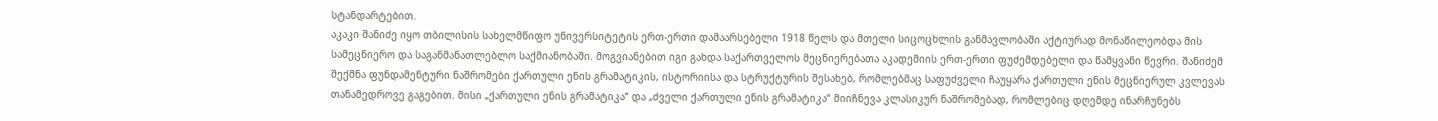სტანდარტებით.
აკაკი შანიძე იყო თბილისის სახელმწიფო უნივერსიტეტის ერთ-ერთი დამაარსებელი 1918 წელს და მთელი სიცოცხლის განმავლობაში აქტიურად მონაწილეობდა მის სამეცნიერო და საგანმანათლებლო საქმიანობაში. მოგვიანებით იგი გახდა საქართველოს მეცნიერებათა აკადემიის ერთ-ერთი ფუძემდებელი და წამყვანი წევრი. შანიძემ შექმნა ფუნდამენტური ნაშრომები ქართული ენის გრამატიკის, ისტორიისა და სტრუქტურის შესახებ, რომლებმაც საფუძველი ჩაუყარა ქართული ენის მეცნიერულ კვლევას თანამედროვე გაგებით. მისი „ქართული ენის გრამატიკა“ და „ძველი ქართული ენის გრამატიკა“ მიიჩნევა კლასიკურ ნაშრომებად, რომლებიც დღემდე ინარჩუნებს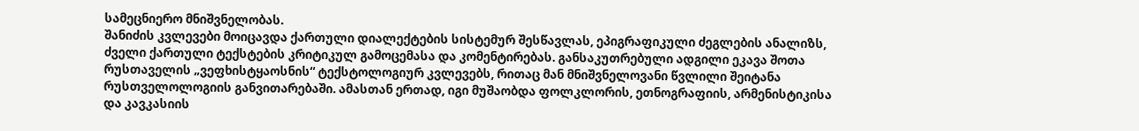სამეცნიერო მნიშვნელობას.
შანიძის კვლევები მოიცავდა ქართული დიალექტების სისტემურ შესწავლას, ეპიგრაფიკული ძეგლების ანალიზს, ძველი ქართული ტექსტების კრიტიკულ გამოცემასა და კომენტირებას. განსაკუთრებული ადგილი ეკავა შოთა რუსთაველის „ვეფხისტყაოსნის“ ტექსტოლოგიურ კვლევებს, რითაც მან მნიშვნელოვანი წვლილი შეიტანა რუსთველოლოგიის განვითარებაში. ამასთან ერთად, იგი მუშაობდა ფოლკლორის, ეთნოგრაფიის, არმენისტიკისა და კავკასიის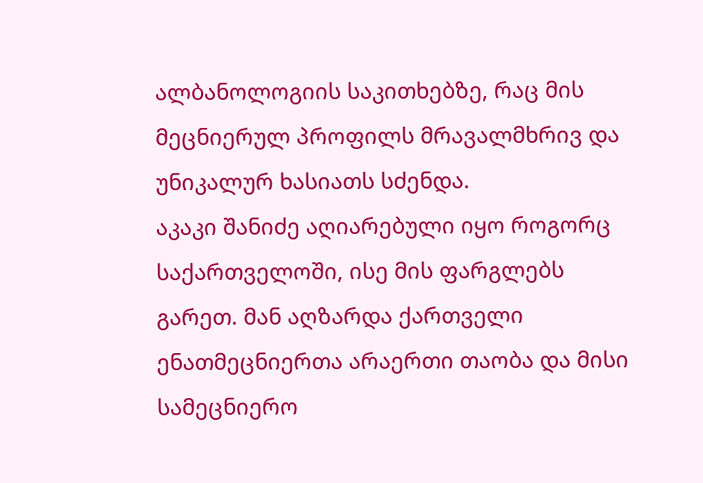ალბანოლოგიის საკითხებზე, რაც მის მეცნიერულ პროფილს მრავალმხრივ და უნიკალურ ხასიათს სძენდა.
აკაკი შანიძე აღიარებული იყო როგორც საქართველოში, ისე მის ფარგლებს გარეთ. მან აღზარდა ქართველი ენათმეცნიერთა არაერთი თაობა და მისი სამეცნიერო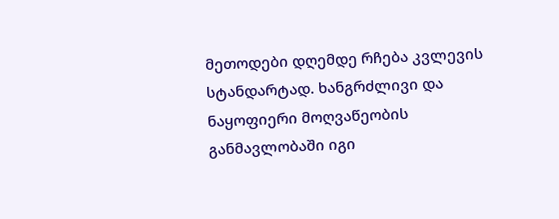მეთოდები დღემდე რჩება კვლევის სტანდარტად. ხანგრძლივი და ნაყოფიერი მოღვაწეობის განმავლობაში იგი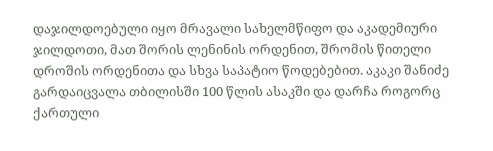დაჯილდოებული იყო მრავალი სახელმწიფო და აკადემიური ჯილდოთი, მათ შორის ლენინის ორდენით, შრომის წითელი დროშის ორდენითა და სხვა საპატიო წოდებებით. აკაკი შანიძე გარდაიცვალა თბილისში 100 წლის ასაკში და დარჩა როგორც ქართული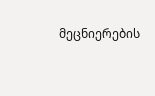მეცნიერების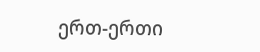ერთ-ერთი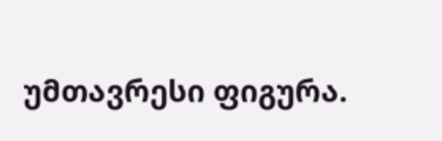უმთავრესი ფიგურა.